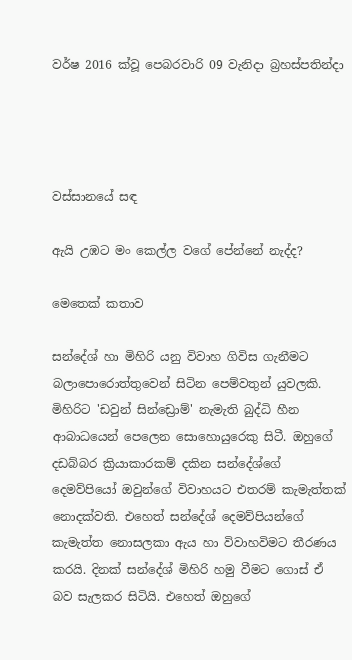වර්ෂ 2016 ක්වූ පෙබරවාරි 09 වැනිදා බ්‍රහස්පතින්දා




වස්සානයේ සඳ

ඇයි උඹට මං කෙල්ල වගේ පේන්නේ නැද්ද?

මෙතෙක් කතාව

සන්දේශ් හා මිහිරි යනු විවාහ ගිවිස ගැනීමට බලාපොරොත්තුවෙන් සිටින පෙම්වතුන් යුවලකි. මිහිරිට 'ඩවුන් සින්ඩ්‍රොම්' නැමැති බුද්ධි හීන ආබාධයෙන් පෙලෙන සොහොයුරෙකු සිටී. ඔහුගේ දඩබ්බර ක්‍රියාකාරකම් දකින සන්දේශ්ගේ දෙමව්පියෝ ඔවුන්ගේ විවාහයට එතරම් කැමැත්තක් නොදක්වති. එහෙත් සන්දේශ් දෙමව්පියන්ගේ කැමැත්ත නොසලකා ඇය හා විවාහවිමට තීරණය කරයි. දිනක් සන්දේශ් මිහිරි හමු වීමට ගොස් ඒ බව සැලකර සිටියි. එහෙත් ඔහුගේ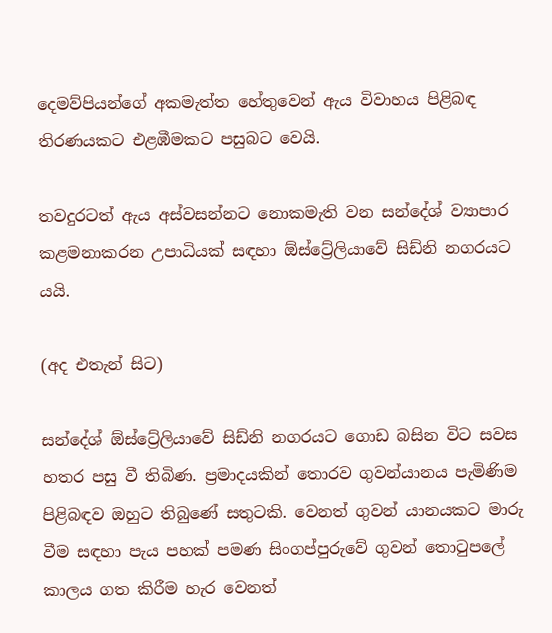දෙමව්පියන්ගේ අකමැත්ත හේතුවෙන් ඇය විවාහය පිළිබඳ තිරණයකට එළඹීමකට පසුබට වෙයි.

තවදුරටත් ඇය අස්වසන්නට නොකමැති වන සන්දේශ් ව්‍යාපාර කළමනාකරන උපාධියක් සඳහා ඕස්ට්‍රේලියාවේ සිඩ්නි නගරයට යයි.

(අද එතැන් සිට)

සන්දේශ් ඕස්ට්‍රේලියාවේ සිඩ්නි නගරයට ගොඩ බසින විට සවස හතර පසු වී තිබිණ. ප්‍රමාදයකින් තොරව ගුවන්යානය පැමිණිම පිළිබඳව ඔහුට තිබු‍ණේ සතුටකි. වෙනත් ගුවන් යානයකට මාරු වීම සඳහා පැය පහක් පමණ සිංගප්පුරුවේ ගුවන් තොටුපලේ කාලය ගත කිරීම හැර වෙනත්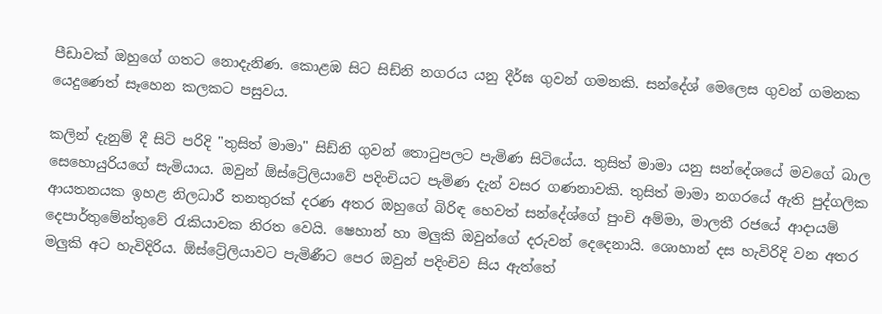පීඩාවක් ඔහුගේ ගතට නොදැනිණ. කොළඹ සිට සිඩ්නි නගරය යනු දීර්ඝ ගුවන් ගමනකි. සන්දේශ් මෙලෙස ගුවන් ගමනක යෙදුණෙත් සෑහෙන කලකට පසුවය.

කලින් දැනුම් දී සිටි පරිදි "තුසිත් මාමා" සිඩ්නි ගුවන් තොටුපලට පැමිණ සිටියේය. තුසිත් මාමා යනු සන්දේශයේ මවගේ බාල සෙහොයුරියගේ සැමියාය. ඔවුන් ඕස්ට්‍රේලියාවේ පදිංචියට පැමිණ දැන් වසර ගණනාවකි. තුසිත් මාමා නගරයේ ඇති පුද්ගලික ආයතනයක ඉහළ නිලධාරී තනතුරක් දරණ අතර ඔහුගේ බිරිඳ හෙවත් සන්දේශ්ගේ පුංචි අම්මා, මාලතී රජයේ ආදායම් දෙපාර්තුමේන්තුවේ රැකියාවක නිරත වෙයි. ෂෙහාන් හා මලුකි ඔවුන්ගේ දරුවන් දෙදෙනායි. ශොහාන් දස හැවිරිදි වන අතර මලුකි අට හැවිදිරිය. ඕස්ට්‍රේලියාවට පැමිණීට පෙර ඔවුන් පදිංචිව සිය ඇත්තේ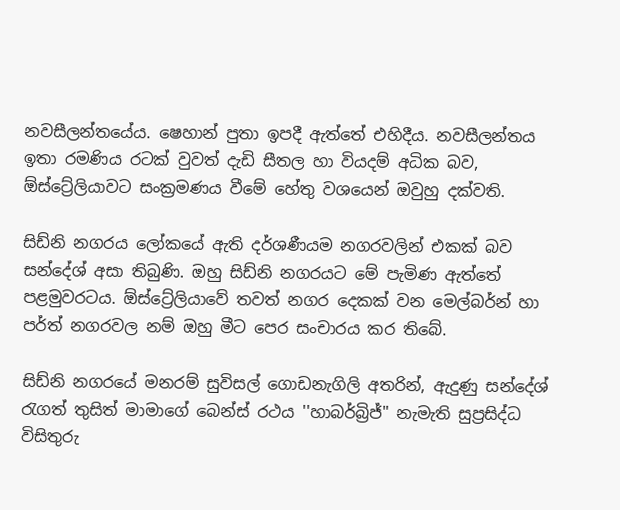නවසීලන්තයේය. ෂෙහාන් පුතා ඉපදී ඇත්තේ එහිදීය. නවසීලන්තය ඉතා රමණිය රටක් වුවත් දැඩි සීතල හා වියදම් අධික බව, ඕස්ට්‍රේලියාවට සංක්‍රමණය වීමේ හේතු වශයෙන් ඔවුහු දක්වති.

සිඩ්නි නගරය ලෝකයේ ඇති දර්ශණීයම නගරවලින් එකක් බව සන්දේශ් අසා තිබුණි. ඔහු සිඩ්නි නගරයට මේ පැමිණ ඇත්තේ පළමුවරටය. ඕස්ට්‍රේලියාවේ තවත් නගර දෙකක් වන මෙල්බර්න් හා පර්ත් නගරවල නම් ඔහු මීට පෙර සංචාරය කර තිබේ.

සිඩ්නි නගරයේ මනරම් සුවිසල් ගොඩනැගිලි අතරින්, ඇදුණු සන්දේශ් රැගත් තුසිත් මාමාගේ බෙන්ස් රථය ''හාබර්බ්‍රිජ්" නැමැති සුප්‍රසිද්ධ විසිතුරු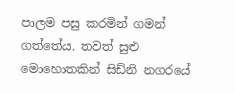පාලම පසු කරමින් ගමන් ගත්තේය. තවත් සුළු මොහොතකින් සිඩ්නි නගරයේ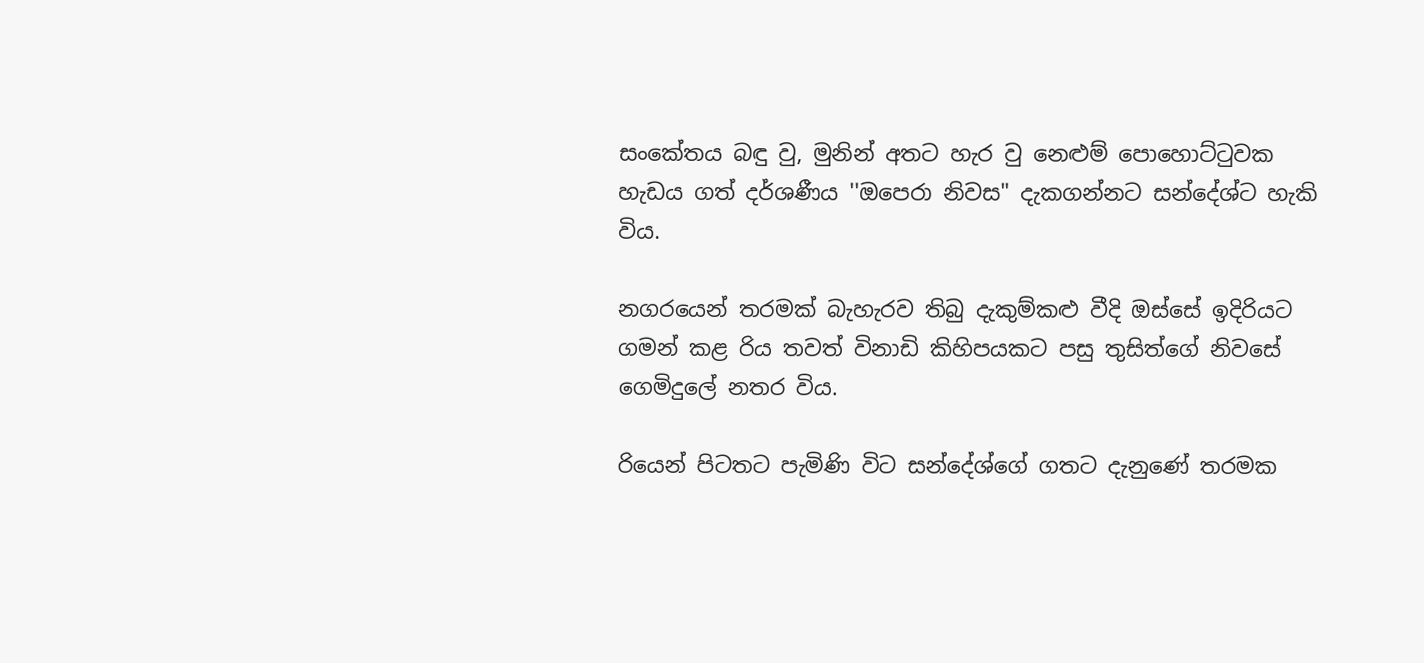සංකේතය බඳු වු, මුනින් අතට හැර වු නෙළුම් පොහොට්ටුවක හැඩය ගත් දර්ශණීය ''ඔපෙරා නිවස" දැකගන්නට සන්දේශ්ට හැකි විය.

නගරයෙන් තරමක් බැහැරව තිබු දැකුම්කළු වීදි ඔස්සේ ඉදිරියට ගමන් කළ රිය තවත් විනාඩි කිහිපයකට පසු තුසිත්ගේ නිවසේ ගෙමිදුලේ නතර විය.

රියෙන් පිටතට පැමිණි විට සන්දේශ්ගේ ගතට දැනු‍ණේ තරමක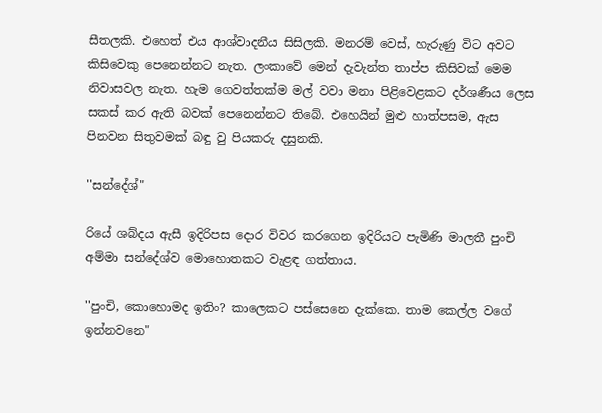සීතලකි. එහෙත් එය ආශ්වාදනීය සිසිලකි. මනරම් වෙස්, හැරුණු විට අවට කිසිවෙකු පෙනෙන්නට නැත. ලංකාවේ මෙන් දැවැන්ත තාප්ප කිසිවක් මෙම නිවාසවල නැත. හැම ගෙවත්තක්ම මල් වවා මනා පිළිවෙළකට දර්ශණීය ලෙස සකස් කර ඇති බවක් පෙනෙන්නට තිබේ. එහෙයින් මුළු හාත්පසම, ඇස පිනවන සිතුවමක් බ‍ඳු වු පියකරු දසුනකි.

''සන්දේශ්"

රියේ ශබ්දය ඇසී ඉදිරිපස දොර විවර කරගෙන ඉදිරියට පැමිණි මාලතී පුංචි අම්මා සන්දේශ්ව මොහොතකට වැළඳ ගත්තාය.

''පුංචි, කොහොමද ඉතිං? කාලෙකට පස්සෙනෙ දැක්කෙ. තාම කෙල්ල වගේ ඉන්නවනෙ"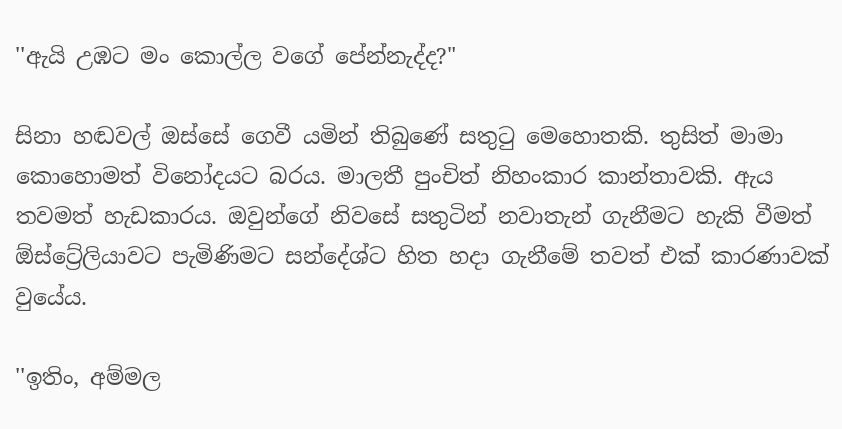''ඇයි උඹට මං කොල්ල වගේ පේන්නැද්ද?"

සිනා හඬවල් ඔස්සේ ගෙවී යමින් තිබුණේ සතුටු මෙහොතකි. තුසිත් මාමා කොහොමත් විනෝදයට බරය. මාලතී පුංචිත් නිහංකාර කාන්තාවකි. ඇය තවමත් හැඩකාරය. ඔවුන්ගේ නිවසේ සතුටින් නවාතැන් ගැනීමට හැකි වීමත් ඕස්ට්‍රේලියාවට පැමිණිමට සන්දේශ්ට හිත හදා ගැනීමේ තවත් එක් කාරණාවක් වුයේය.

''ඉතිං, අම්මල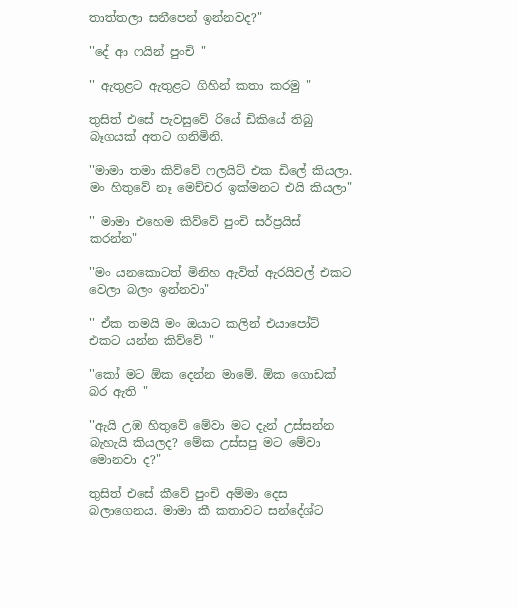තාත්තලා සනීපෙන් ඉන්නවද?"

''දේ ආ ෆයින් පුංචි "

'' ඇතුළට ඇතුළට ගිහින් කතා කරමු "

තුසිත් එසේ පැවසුවේ රියේ ඩිකියේ තිබු බෑගයක් අතට ගනිමිනි.

''මාමා තමා කිව්වේ ෆලයිට් එක ඩිලේ කියලා. මං හිතුවේ නෑ මෙච්චර ඉක්මනට එයි කියලා"

'' මාමා එහෙම කිව්වේ පුංචි සර්ප්‍රයිස් කරන්න"

''මං යනකොටත් මිනිහ ඇවිත් ඇරයිවල් එකට වෙලා බලං ඉන්නවා"

'' ඒක තමයි මං ඔයාට කලින් එයාපෝට් එකට යන්න කිව්වේ "

''කෝ මට ඕක දෙන්න මාමේ. ඕක ගොඩක් බර ඇති "

''ඇයි උඹ හිතුවේ මේවා මට දැන් උස්සන්න බැහැයි කියලද? මේක උස්සපු මට මේවා මොනවා ද?"

තුසිත් එසේ කීවේ පුංචි අම්මා දෙස බලාගෙනය. මාමා කී කතාවට සන්දේශ්ට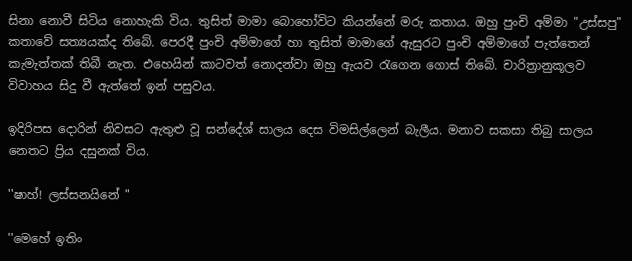සිනා නොවී සිටිය නොහැකි විය. තුසිත් මාමා බොහෝවිට කියන්නේ මරු කතාය. ඔහු පුංචි අම්මා "උස්සපු" කතාවේ සත්‍යයක්ද තිබේ. පෙරදී පුංචි අම්මාගේ හා තුසිත් මාමාගේ ඇසුරට පුංචි අම්මාගේ පැත්තෙන් කැමැත්තක් තිබී නැත. එ‍හෙයින් කාටවත් නොදන්වා ඔහු ඇයව රැගෙන ගොස් තිබේ. චාරිත්‍රානුකූලව විවාහය සිදු වී ඇත්තේ ඉන් පසුවය.

ඉදිරිපස දොරින් නිවසට ඇතුළු වූ සන්දේශ් සාලය දෙස විමසිල්ලෙන් බැලීය. මනාව සකසා තිබු සාලය නෙතට ප්‍රිය දසුනක් විය.

''ෂාහ්! ලස්සනයිනේ "

''මෙහේ ඉතිං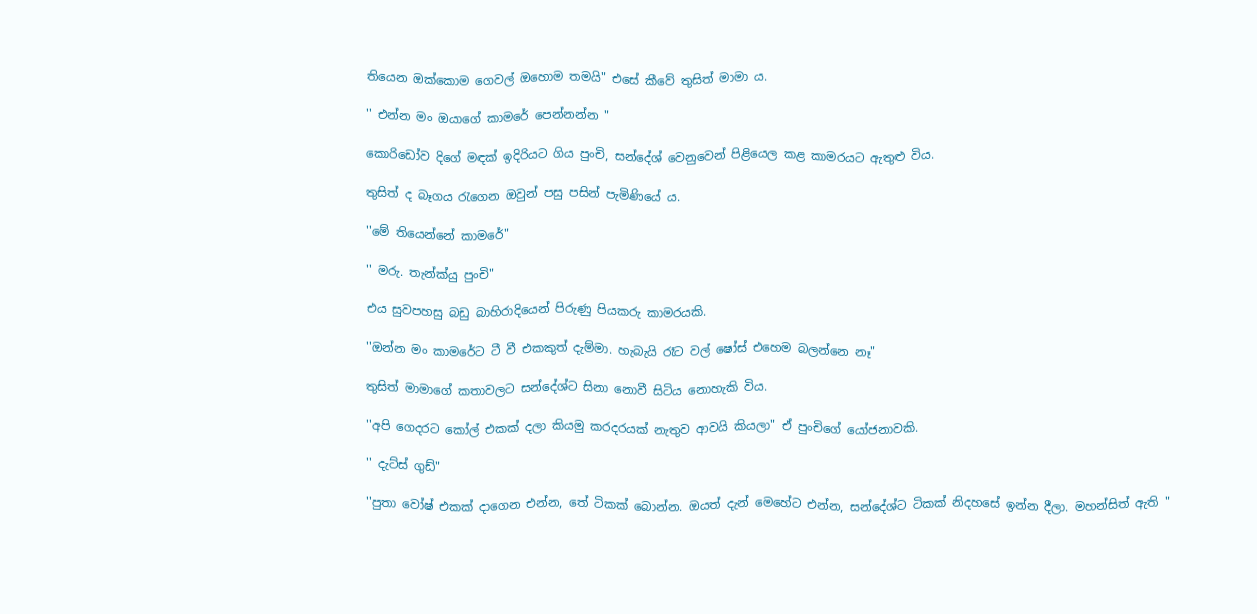තියෙන ඔක්කොම ගෙවල් ඔහොම තමයි" එසේ කීවේ තුසිත් මාමා ය.

'' එන්න මං ඔයාගේ කාමරේ පෙන්නන්න "

කොරිඩෝව දිගේ මඳක් ඉදිරියට ගිය පුංචි, සන්දේශ් වෙනුවෙන් පිළියෙල කළ කාමරයට ඇතුළු විය.

තුසිත් ද බෑගය රැගෙන ඔවුන් පසු පසින් පැමිණියේ ය.

''මේ තියෙන්නේ කාමරේ"

'' මරු. තැන්ක්යු පුංචි"

එය සුවපහසු බඩු බාහිරාදියෙන් පිරුණු පියකරු කාමරයකි.

''ඔන්න මං කාමරේට ටී වී එකකුත් දැම්මා. හැබැයි රෑට වල් ෂෝස් එහෙම බලන්නෙ නෑ"

තුසිත් මාමාගේ කතාවලට සන්දේශ්ට සිනා නොවී සිටිය නොහැකි විය.

''අපි ගෙදරට කෝල් එකක් දලා කියමු කරදරයක් නැතුව ආවයි කියලා" ඒ පුංචිගේ යෝජනාවකි.

'' දැට්ස් ගුඩ්"

''පුතා වෝෂ් එකක් දාගෙන එන්න, තේ ටිකක් බොන්න. ඔයත් දැන් මෙහේට එන්න, සන්දේශ්ට ටිකක් නිදහසේ ඉන්න දීලා. මහන්සිත් ඇති "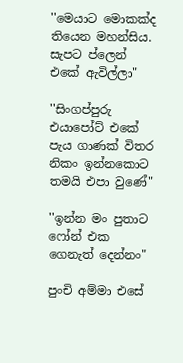''මෙයාට මොකක්ද තියෙන මහන්සිය. සැපට ප්ලෙන් එකේ ඇවිල්ලා"

''සිංගප්පුරු එයාපෝට් එකේ පැය ගාණක් විතර නිකං ඉන්නකොට තමයි එපා වුණේ"

''ඉන්න මං පුතාට ෆෝන් එක ගෙනැත් දෙන්නං"

පුංචි අම්මා එසේ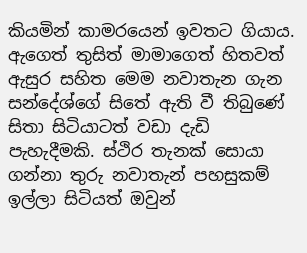කියමින් කාමරයෙන් ඉවතට ගියාය. ඇගෙත් තුසිත් මාමාගෙත් හිතවත් ඇසුර සහිත මෙම නවාතැන ගැන සන්දේශ්ගේ සිතේ ඇති වී තිබුණේ සිතා සිටියාටත් වඩා දැඩි පැහැදීමකි. ස්ථිර තැනක් සොයා ගන්නා තුරු නවාතැන් පහසුකම් ඉල්ලා සිටියත් ඔවුන්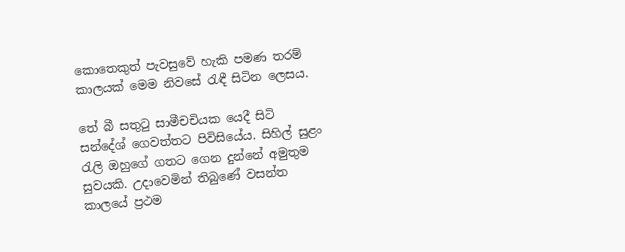කොතෙකුත් පැවසුවේ හැකි පමණ තරම් කාලයක් මෙම නිවසේ රැඳී සිටින ලෙසය.

තේ බී සතුටු සාමීචචියක යෙදී සිටි සන්දේශ් ගෙවත්තට පිවිසියේය. සිහිල් සුළං රැලි ඔහුගේ ගතට ගෙන දුන්නේ අමුතුම සුවයකි. උදාවෙමින් තිබුණේ වසන්ත කාලයේ ප්‍රථම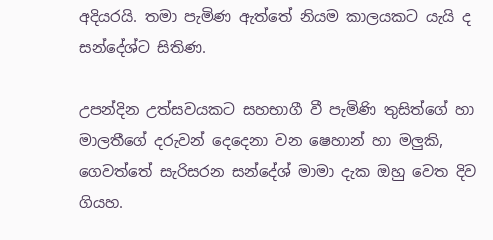අදියරයි. තමා පැමිණ ඇත්තේ නියම කාලයකට යැයි ද සන්දේශ්ට සිතිණ.

උපන්දින උත්සවයකට සහභාගී වී පැමිණි තුසිත්ගේ හා මාලතීගේ දරුවන් දෙදෙනා වන ෂෙහාන් හා මලුකි, ගෙවත්තේ සැරිසරන සන්දේශ් මාමා දැක ඔහු වෙත දිව ගියහ.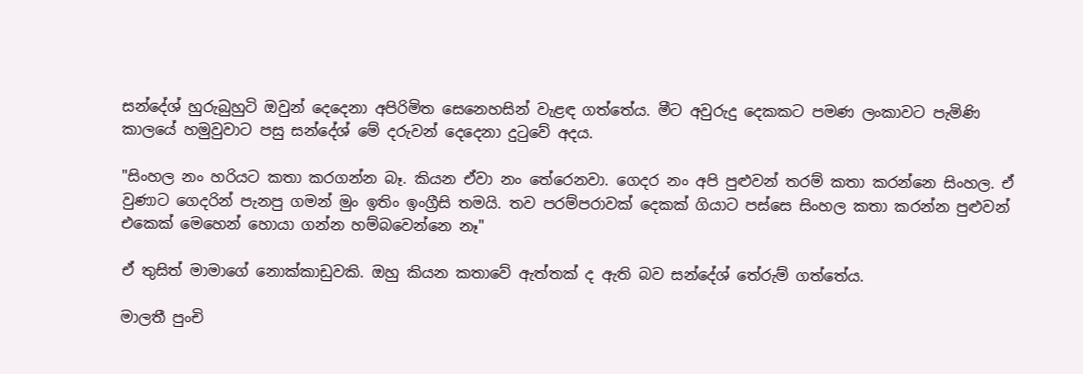සන්දේශ් හුරුබුහුටි ඔවුන් දෙදෙනා අපිරිමිත සෙනෙහසින් වැළඳ ගත්තේය. මීට අවුරුදු දෙකකට පමණ ලංකාවට පැමිණි කාලයේ හමුවුවාට පසු සන්දේශ් මේ දරුවන් දෙදෙනා දුටුවේ අදය.

"සිංහල නං හරියට කතා කරගන්න බෑ. කියන ඒවා නං තේරෙනවා. ගෙදර නං අපි පුළුවන් තරම් කතා කරන්නෙ සිංහල. ඒ වුණාට ගෙදරින් පැනපු ගමන් මුං ඉතිං ඉංග්‍රීසි තමයි. තව පරම්පරාවක් දෙකක් ගියාට පස්සෙ සිංහල කතා කරන්න පුළුවන් එකෙක් ‍මෙහෙන් හොයා ගන්න හම්බවෙන්නෙ නෑ"

ඒ තුසිත් මාමාගේ නොක්කාඩුවකි. ඔහු කියන කතාවේ ඇත්තක් ද ඇති බව සන්දේශ් තේරුම් ගත්තේය.

මාලතී පුංචි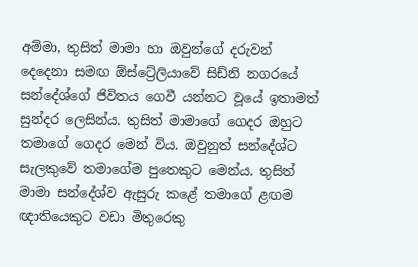අම්මා, තුසිත් මාමා හා ඔවුන්ගේ දරුවන් දෙදෙනා සමඟ ඕස්ට්‍රේලියාවේ සිඩ්නි නගරයේ සන්දේශ්ගේ ජිවිතය ගෙවී යන්නට වූයේ ඉතාමත් සුන්දර ලෙසින්ය. තුසිත් මාමාගේ ගෙදර ඔහුට තමාගේ ගෙදර මෙන් විය. ඔවුනුත් සන්දේශ්ට සැලකුවේ තමා‍ගේම පුතෙකුට මෙන්ය. තුසිත් මාමා සන්දේශ්ව ඇසුරු කළේ තමාගේ ළඟම ඥාතියෙකුට වඩා මිතුරෙකු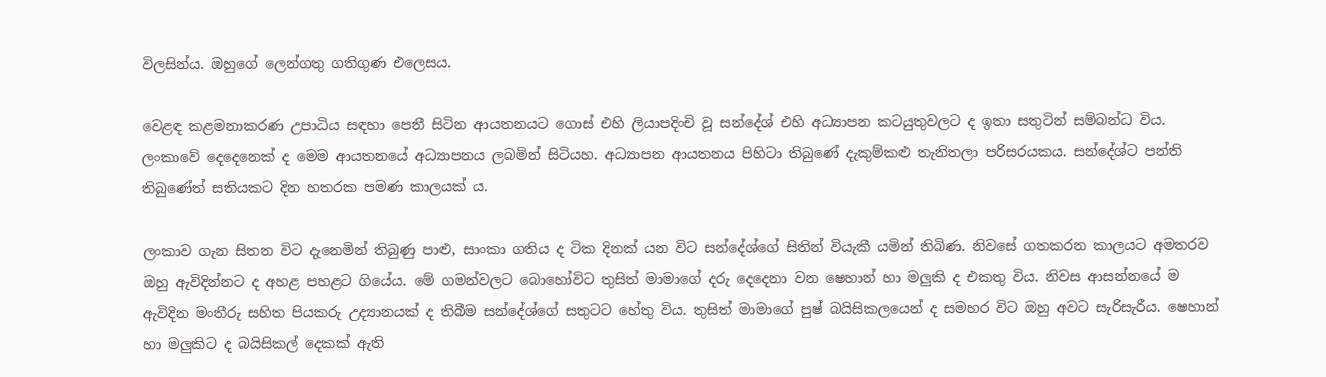විලසින්ය. ඔහුගේ ලෙන්ගතු ගතිගුණ එලෙසය.

වෙළඳ කළමනාකරණ උපාධිය සඳහා පෙනී සිටින ආයතනයට ගොස් එහි ලියාපදිංචි වූ සන්දේශ් එහි අධ්‍යාපන කටයුතුවලට ද ඉතා සතුටින් සම්බන්ධ විය. ලංකාවේ දෙදෙනෙක් ද මෙම ආයතනයේ අධ්‍යාපනය ලබමින් සිටියහ. අධ්‍යාපන ආයතනය පිහිටා තිබුණේ දැකුම්කළු තැනිතලා පරිසරයකය. සන්දේශ්ට පන්ති තිබුණේත් සතියකට දින හතරක පමණ කාලයක් ය.

ලංකාව ගැන සිතන විට දැනෙමින් තිබුණු පාළු, සාංකා ගතිය ද ටික දිනක් යන විට සන්දේශ්ගේ සිතින් වියැකී යමින් තිබිණ. නිවසේ ගතකරන කාලයට අමතරව ඔහු ඇවිදින්නට ද අහළ පහළට ගියේය. මේ ගමන්වලට බොහෝවිට තුසිත් මාමාගේ දරු දෙදෙනා වන ෂෙහාන් හා මලුකි ද එකතු විය. නිවස ආසන්නයේ ම ඇවිදින මංතීරු සහිත පියකරු උද්‍යානයක් ද තිබීම සන්දේශ්ගේ සතුටට හේතු විය. තුසිත් මාමාගේ පුෂ් බයිසිකලයෙන් ද සමහර විට ඔහු අවට සැරිසැරීය. ෂෙහාන් හා මලුකිට ද බයිසිකල් දෙකක් ඇති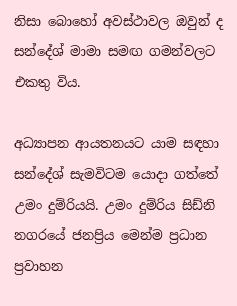නිසා බොහෝ අවස්ථාවල ඔවුන් ද සන්දේශ් මාමා සමඟ ගමන්වලට එකතු විය.

අධ්‍යාපන ආයතනයට යාම සඳහා සන්දේශ් සැමවිටම යොදා ගත්තේ උමං දුම්රියයි. උමං දුම්රිය සිඩ්නි නගරයේ ජනප්‍රිය මෙන්ම ප්‍රධාන ප්‍රවාහන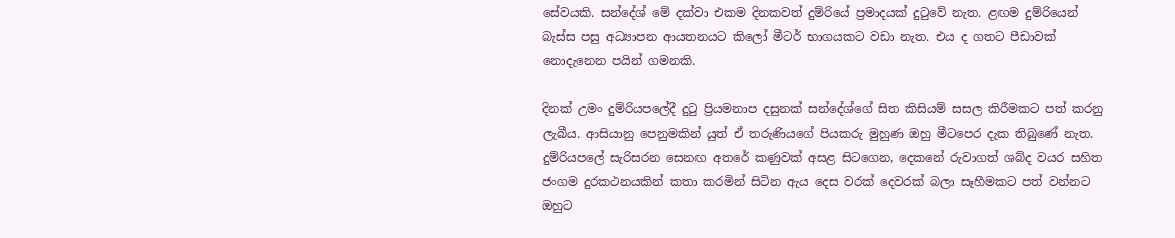සේවයකි. සන්දේශ් මේ දක්වා එකම දිනකවත් දුම්රියේ ප්‍රමාදයක් දුටුවේ නැත. ළඟම දුම්රියෙන් බැස්ස පසු අධ්‍යාපන ආයතනයට කිලෝ මීටර් භාගයකට වඩා නැත. එය ද ගතට පීඩාවක් නොදැනෙන පයින් ගමනකි.

දිනක් උමං දුම්රියපලේදී දුටු ප්‍රියමනාප දසුනක් සන්දේශ්ගේ සිත කිසියම් සසල කිරීමකට පත් කරනු ලැබීය. ආසියානු පෙනුමකින් යුත් ඒ තරුණියගේ පියකරු මුහුණ ඔහු මීට‍පෙර දැක තිබුණේ නැත. දුම්රියපලේ සැරිසරන සෙනඟ අතරේ කණුවක් අසළ සිටගෙන, දෙකනේ රුවාගත් ශබ්ද වයර සහිත ජංගම දුරකථනයකින් කතා කරමින් සිටින ඇය දෙස වරක් දෙවරක් බලා සෑහීමකට පත් වන්නට ඔහුට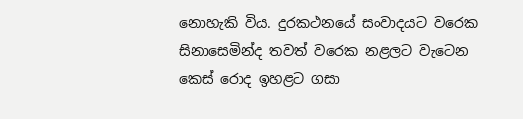නොහැකි විය. දුරකථනයේ සංවාදයට වරෙක සිනාසෙමින්ද තවත් වරෙක නළලට වැටෙන කෙස් ‍රොද ඉහළට ගසා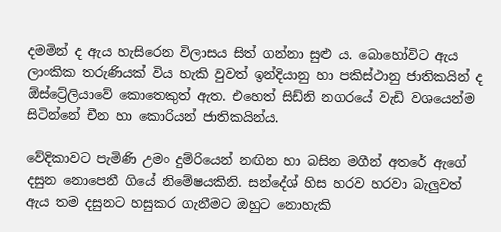දමමින් ද ඇය හැසිරෙන විලාසය සිත් ගන්නා සුළු ය. බොහෝවිට ඇය ලාංකික තරුණියක් විය හැකි වුවත් ඉන්දියානු හා පකිස්ථානු ජාතිකයින් ද ඕස්ට්‍රේලියාවේ කොතෙකුත් ඇත. එහෙත් සිඩ්නි නගරයේ වැඩි වශයෙන්ම සිටින්නේ චීන හා කොරියන් ජාතිකයින්ය.

වේදිකාවට පැමිණි උමං දුම්රියෙන් නඟින හා බසින මගීන් අතරේ ඇගේ දසුන නොපෙනී ගියේ නිමේෂයකිනි. සන්දේශ් හිස හරව හරවා බැලුවත් ඇය තම දසුනට හසුකර ගැනීමට ඔහුට නොහැකි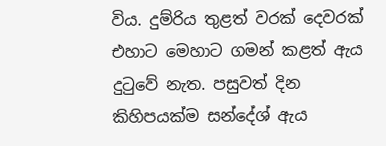විය. දුම්රිය තුළත් වරක් දෙවරක් එහාට ‍මෙහාට ගමන් කළත් ඇය දුටුවේ නැත. පසුවත් දින කිහිපයක්ම සන්දේශ් ඇය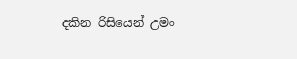දකින රිසියෙන් උමං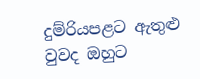දුම්රියපළට ඇතුළු වුවද ඔහුට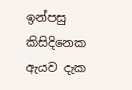ඉන්පසු කිසිදිනෙක ඇයව දැක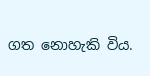ගත නොහැකි විය.